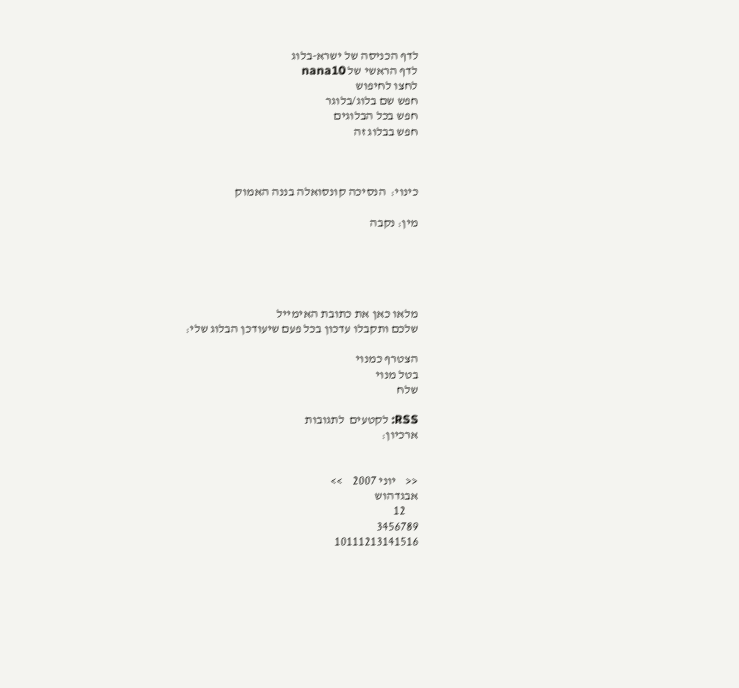לדף הכניסה של ישרא-בלוג
לדף הראשי של nana10
לחצו לחיפוש
חפש שם בלוג/בלוגר
חפש בכל הבלוגים
חפש בבלוג זה



כינוי:  הנסיכה קונסואלה בננה האמוק

מין: נקבה





מלאו כאן את כתובת האימייל
שלכם ותקבלו עדכון בכל פעם שיעודכן הבלוג שלי:

הצטרף כמנוי
בטל מנוי
שלח

RSS: לקטעים  לתגובות
ארכיון:


<<    יוני 2007    >>
אבגדהוש
     12
3456789
10111213141516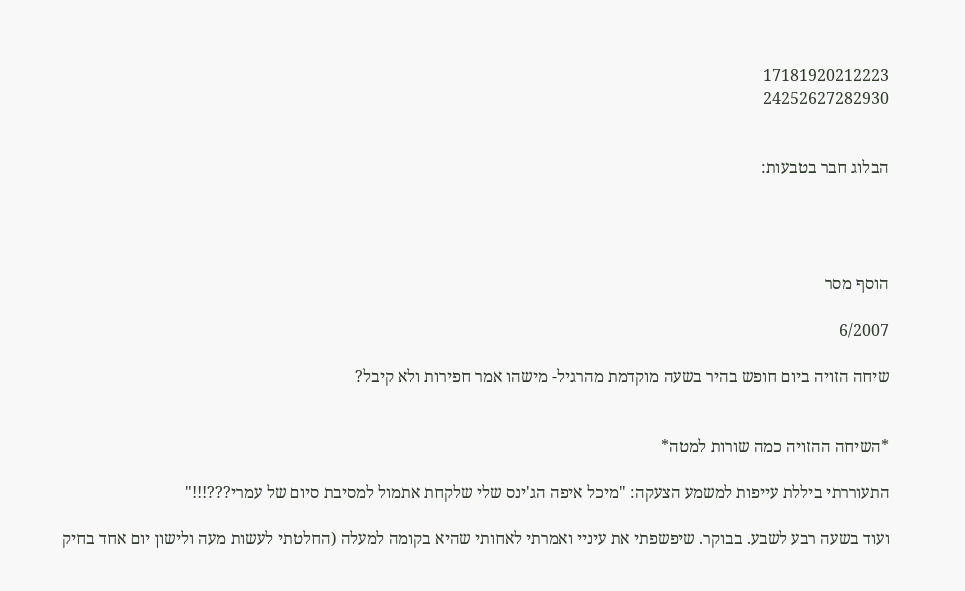17181920212223
24252627282930


הבלוג חבר בטבעות:




הוסף מסר

6/2007

שיחה הזויה ביום חופש בהיר בשעה מוקדמת מהרגיל- מישהו אמר חפירות ולא קיבל?


*השיחה ההזויה כמה שורות למטה*

התעוררתי ביללת עייפות למשמע הצעקה: "מיכל איפה הג'ינס שלי שלקחת אתמול למסיבת סיום של עמרי???!!!"

ועוד בשעה רבע לשבע. בבוקר. שיפשפתי את עיניי ואמרתי לאחותי שהיא בקומה למעלה (החלטתי לעשות מעה ולישון יום אחד בחיק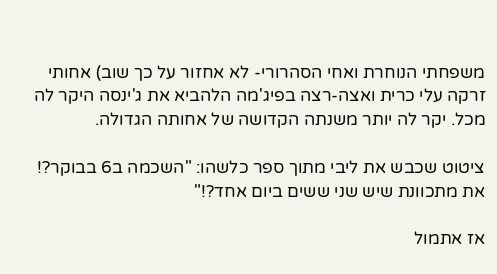משפחתי הנוחרת ואחי הסהרורי- לא אחזור על כך שוב) אחותי זרקה עלי כרית ואצה-רצה בפיג'מה הלהביא את ג'ינסה היקר לה מכל. יקר לה יותר משנתה הקדושה של אחותה הגדולה.

ציטוט שכבש את ליבי מתוך ספר כלשהו: "השכמה ב6 בבוקר?! את מתכוונת שיש שני ששים ביום אחד?!"

אז אתמול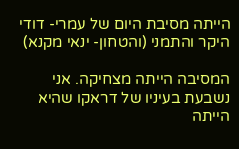הייתה מסיבת היום של עמרי- דודי היקר והתמני (והטחון- ינאי מקנא)

המסיבה הייתה מצחיקה. אני נשבעת בעיניו של דראקו שהיא הייתה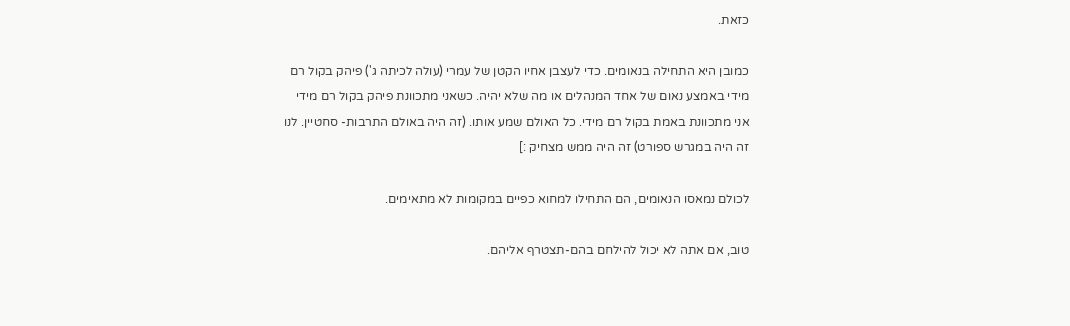כזאת.

כמובן היא התחילה בנאומים. כדי לעצבן אחיו הקטן של עמרי (עולה לכיתה ג') פיהק בקול רם מידי באמצע נאום של אחד המנהלים או מה שלא יהיה. כשאני מתכוונת פיהק בקול רם מידי  אני מתכוונת באמת בקול רם מידי. כל האולם שמע אותו. (זה היה באולם התרבות- סחטיין. לנו זה היה במגרש ספורט) זה היה ממש מצחיק :]

לכולם נמאסו הנאומים, הם התחילו למחוא כפיים במקומות לא מתאימים.

טוב, אם אתה לא יכול להילחם בהם-תצטרף אליהם.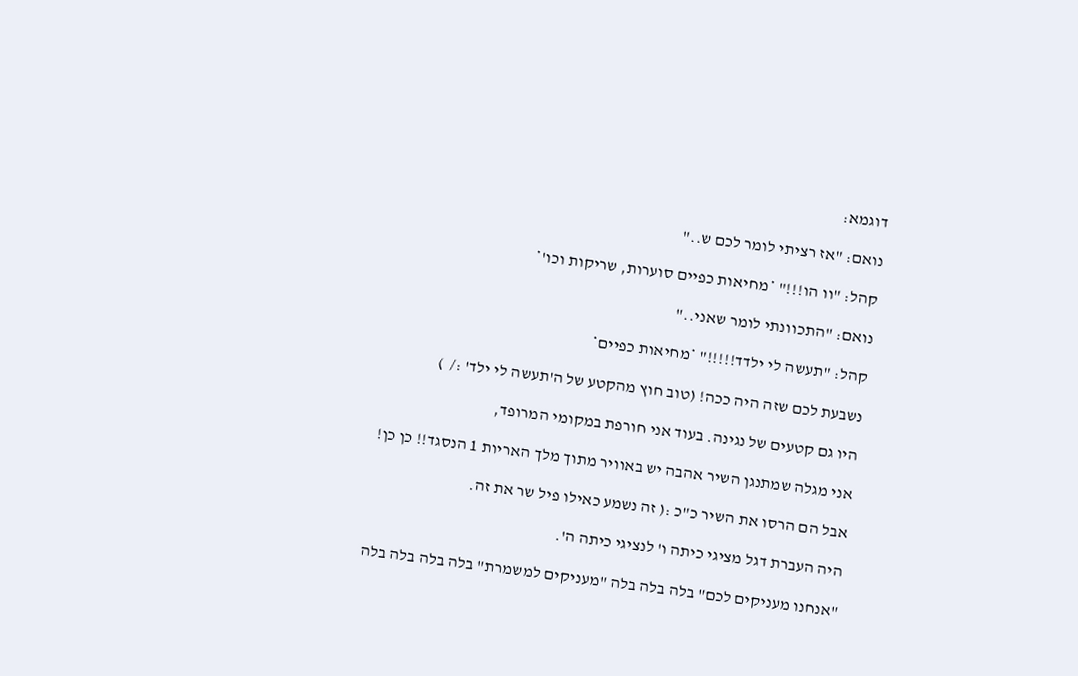דוגמא:

נואם: "אז רציתי לומר לכם ש.."

קהל: "וו הו!!!" *מחיאות כפיים סוערות, שריקות וכו'*

נואם: "התכוונתי לומר שאני.."

קהל: "תעשה לי ילדד!!!!!" *מחיאות כפיים*

נשבעת לכם שזה היה ככה! (טוב חוץ מהקטע של ה'תעשה לי ילד' :/  )

היו גם קטעים של נגינה. בעוד אני חורפת במקומי המרופד,

אני מגלה שמתנגן השיר אהבה יש באוויר מתוך מלך האריות 1 הנסגד!! כן כן!

אבל הם הרסו את השיר כ"כ :( זה נשמע כאילו פיל שר את זה.

היה העברת דגל מציגי כיתה ו' לנציגי כיתה ה'.

"אנחנו מעניקים לכם" בלה בלה בלה "מעניקים למשמרת" בלה בלה בלה בלה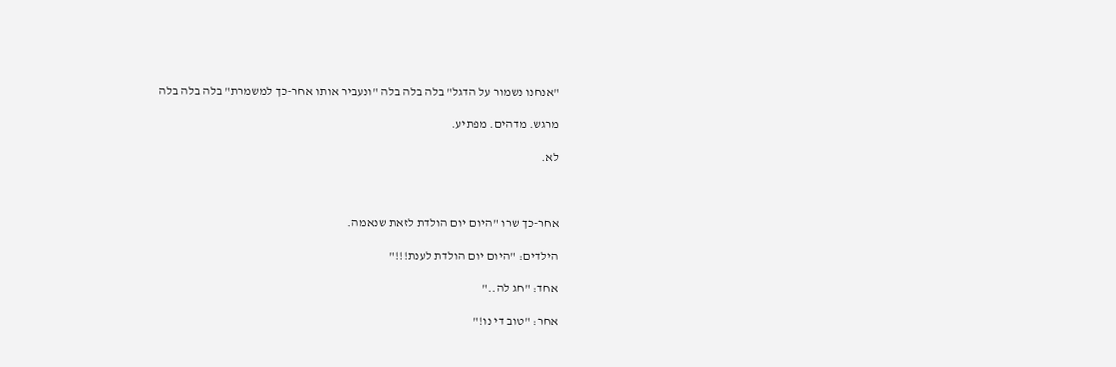"אנחנו נשמור על הדגל" בלה בלה בלה "ונעביר אותו אחר-כך למשמרת" בלה בלה בלה

מרגש. מדהים. מפתיע.

לא.



אחר-כך שרו "היום יום הולדת לזאת שנאמה.

הילדים: "היום יום הולדת לענת!!!"

אחד: "חג לה.."

אחר: "טוב די נו!"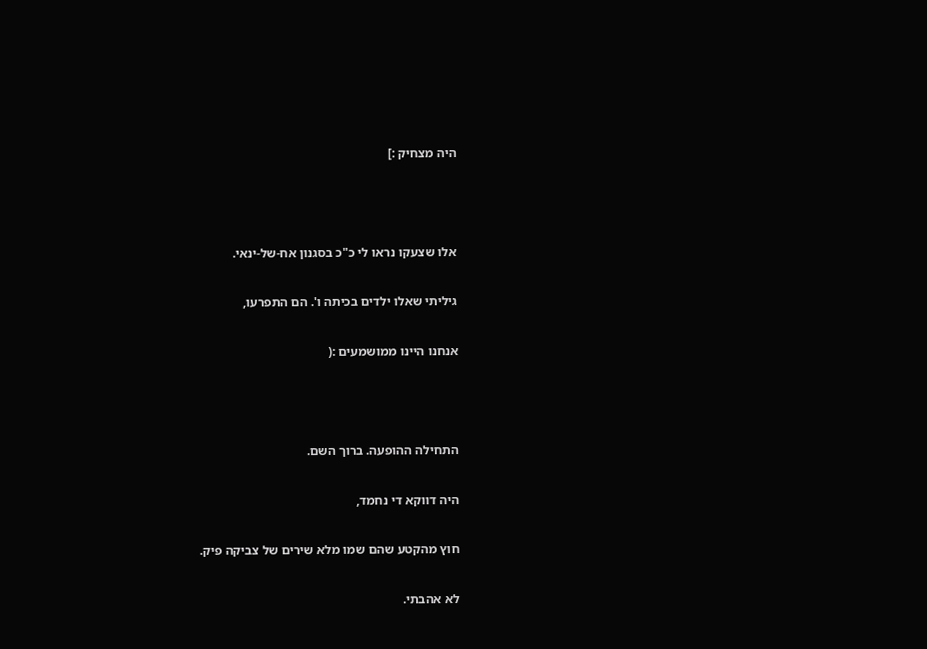היה מצחיק :]



אלו שצעקו נראו לי כ"כ בסגנון אח-של-ינאי.

גיליתי שאלו ילדים בכיתה ו'. הם התפרעו,

אנחנו היינו ממושמעים :(



התחילה ההופעה. ברוך השם.

היה דווקא די נחמד,

חוץ מהקטע שהם שמו מלא שירים של צביקה פיק.

לא אהבתי.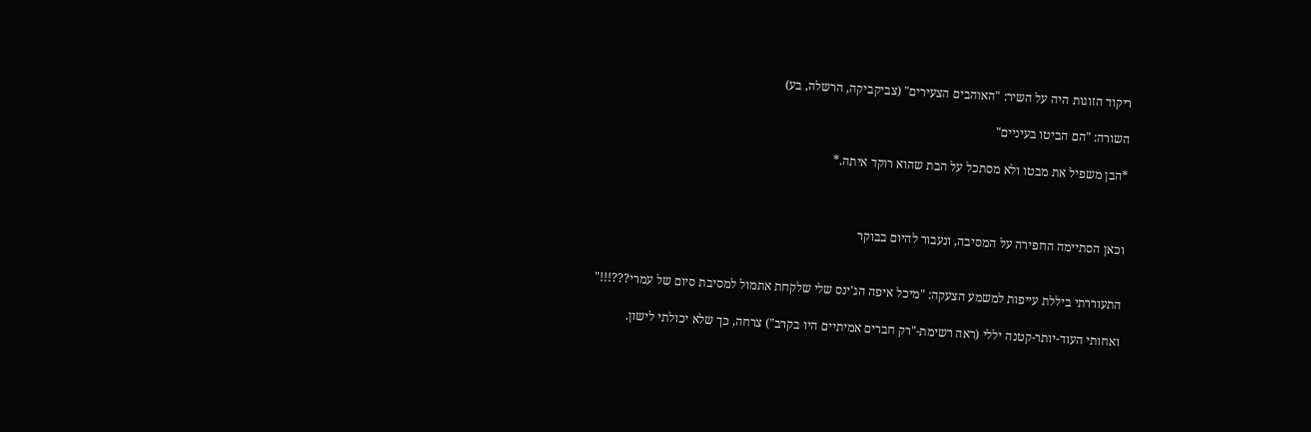ריקוד הזוגות היה על השיר: "האוהבים הצעירים" (צביקביקה, הרשלה, בע)

השורה: "הם הביטו בעיניים"

*הבן משפיל את מבטו ולא מסתכל על הבת שהוא רוקד איתה.*



וכאן הסתיימה החפירה על המסיבה, ונעבור להיום בבוקר


התעוררתי ביללת עייפות למשמע הצעקה: "מיכל איפה הג'ינס שלי שלקחת אתמול למסיבת סיום של עמרי???!!!"

ואחותי העוד-יותר-קטנה יללי (ראה רשימת-"רק חברים אמיתיים היו בקרב") צרחה, כך שלא יכולתי לישון.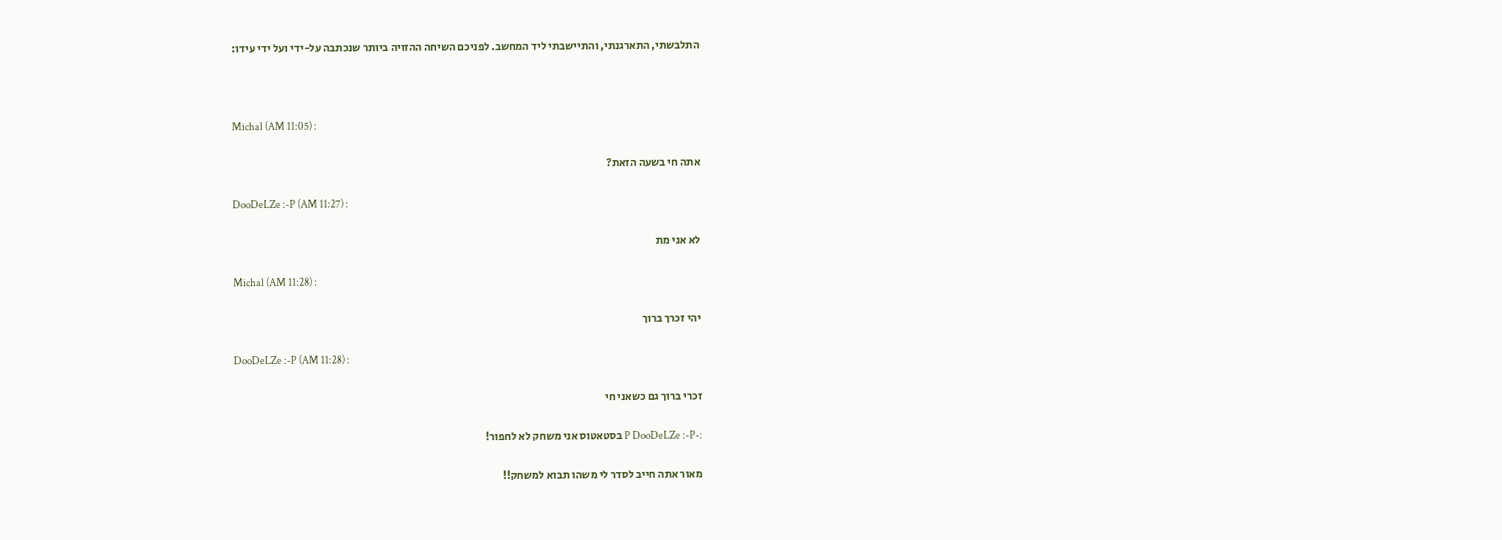התלבשתי, התארגנתי, והתיישבתי ליד המחשב. לפניכם השיחה ההזויה ביותר שנכתבה על-ידי ועל ידי עידו:



Michal (AM 11:05) :

אתה חי בשעה הזאת?

DooDeLZe :-P (AM 11:27) :

לא אני מת

Michal (AM 11:28) :

יהי זכרך ברוך

DooDeLZe :-P (AM 11:28) :

זכרי ברוך גם כשאני חי

:-P DooDeLZe :-P בסטאטוס אני משחק לא לחפור!

מאור אתה חייב לסדר לי משהו תבוא למשחק!!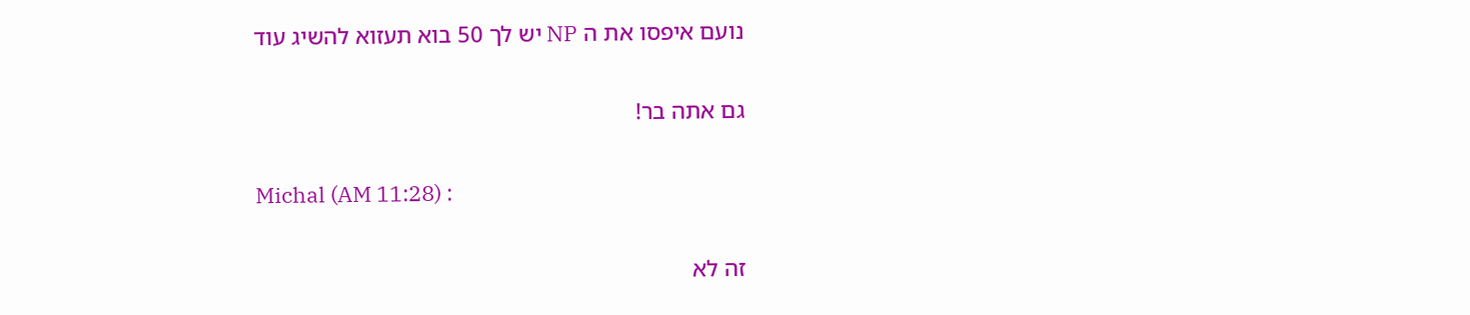נועם איפסו את ה NP יש לך 50 בוא תעזוא להשיג עוד

גם אתה בר!

Michal (AM 11:28) :

זה לא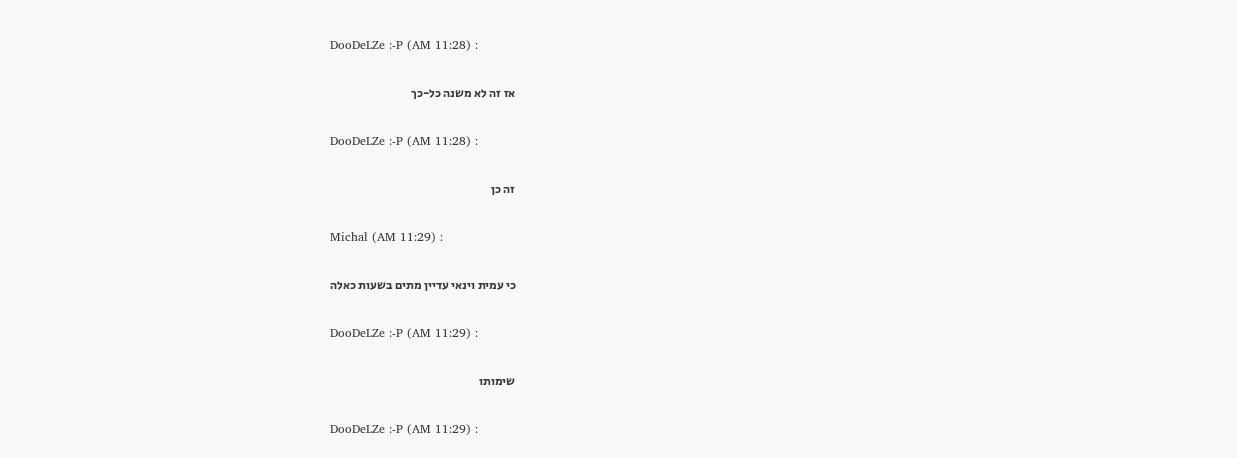DooDeLZe :-P (AM 11:28) :

אז זה לא משנה כל-כך

DooDeLZe :-P (AM 11:28) :

זה כן

Michal (AM 11:29) :

כי עמית וינאי עדיין מתים בשעות כאלה

DooDeLZe :-P (AM 11:29) :

שימותו

DooDeLZe :-P (AM 11:29) :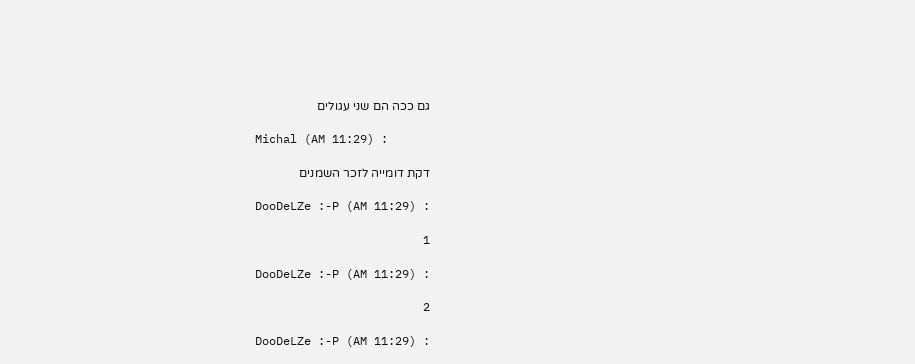גם ככה הם שני עגולים

Michal (AM 11:29) :

דקת דומייה לזכר השמנים

DooDeLZe :-P (AM 11:29) :

1

DooDeLZe :-P (AM 11:29) :

2

DooDeLZe :-P (AM 11:29) :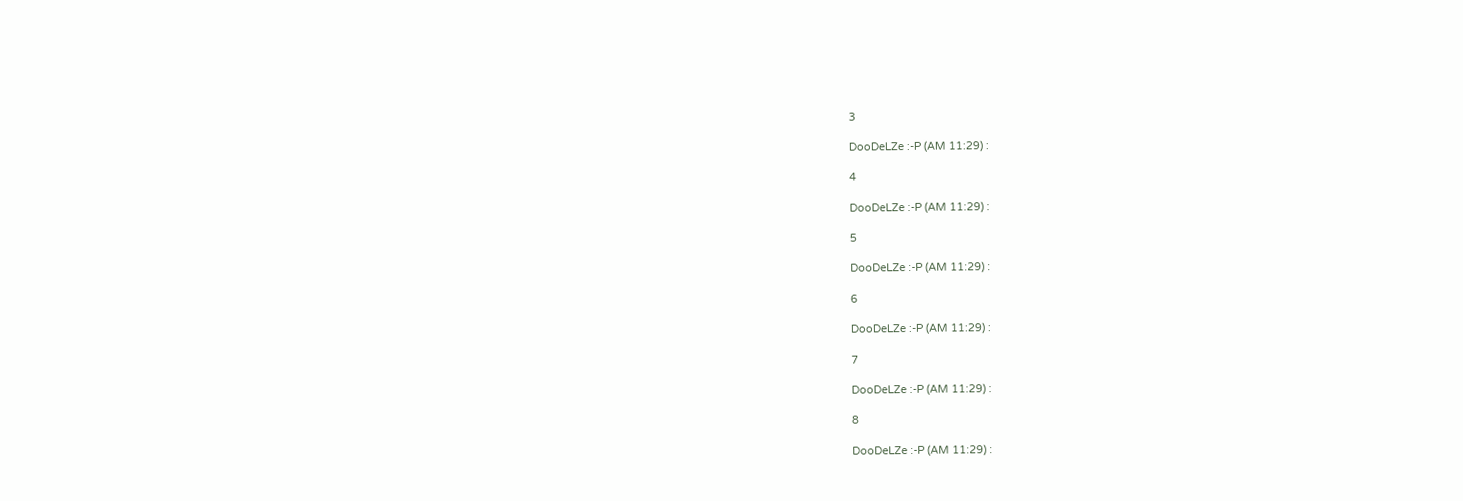3

DooDeLZe :-P (AM 11:29) :

4

DooDeLZe :-P (AM 11:29) :

5

DooDeLZe :-P (AM 11:29) :

6

DooDeLZe :-P (AM 11:29) :

7

DooDeLZe :-P (AM 11:29) :

8

DooDeLZe :-P (AM 11:29) :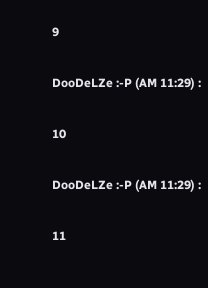9

DooDeLZe :-P (AM 11:29) :

10

DooDeLZe :-P (AM 11:29) :

11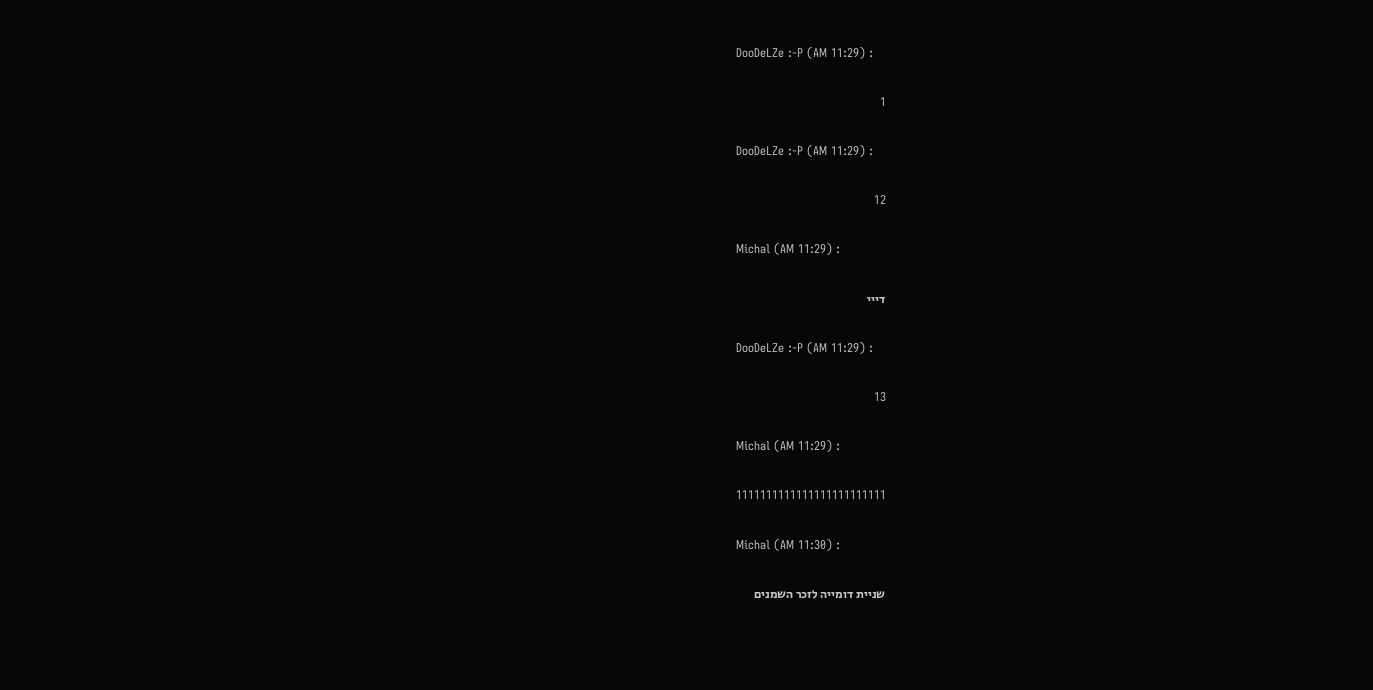DooDeLZe :-P (AM 11:29) :

1

DooDeLZe :-P (AM 11:29) :

12

Michal (AM 11:29) :

דייי

DooDeLZe :-P (AM 11:29) :

13

Michal (AM 11:29) :

1111111111111111111111111

Michal (AM 11:30) :

שניית דומייה לזכר השמנים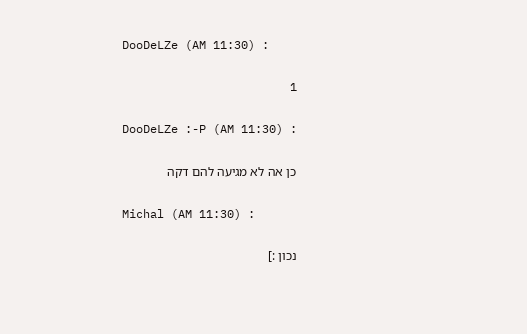DooDeLZe (AM 11:30) :

1

DooDeLZe :-P (AM 11:30) :

כן אה לא מגיעה להם דקה

Michal (AM 11:30) :

נכון :]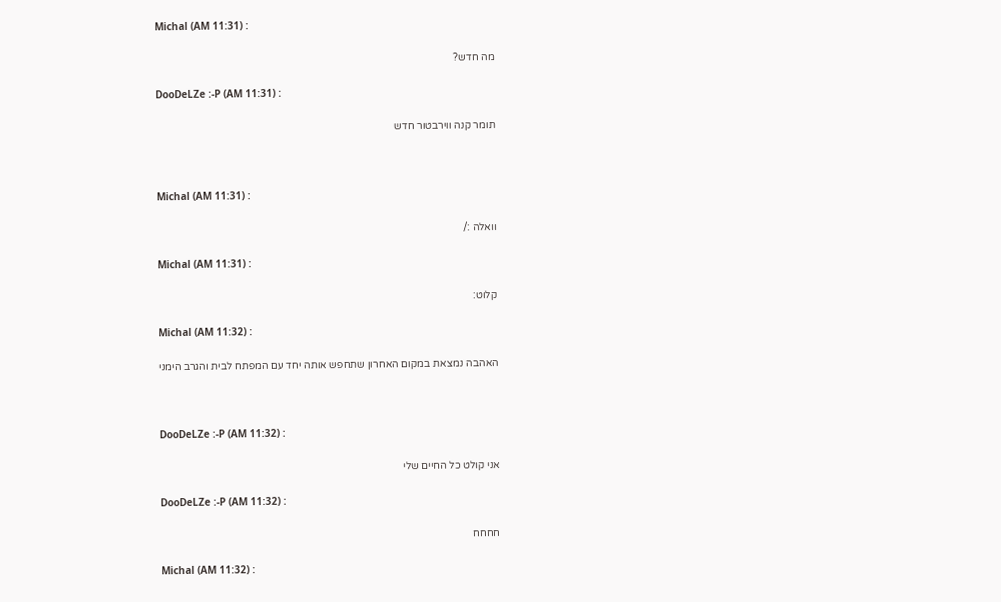Michal (AM 11:31) :

מה חדש?

DooDeLZe :-P (AM 11:31) :

תומר קנה ווירבטור חדש



Michal (AM 11:31) :

וואלה :/

Michal (AM 11:31) :

קלוט:

Michal (AM 11:32) :

האהבה נמצאת במקום האחרון שתחפש אותה יחד עם המפתח לבית והגרב הימני



DooDeLZe :-P (AM 11:32) :

אני קולט כל החיים שלי

DooDeLZe :-P (AM 11:32) :

חחחח

Michal (AM 11:32) :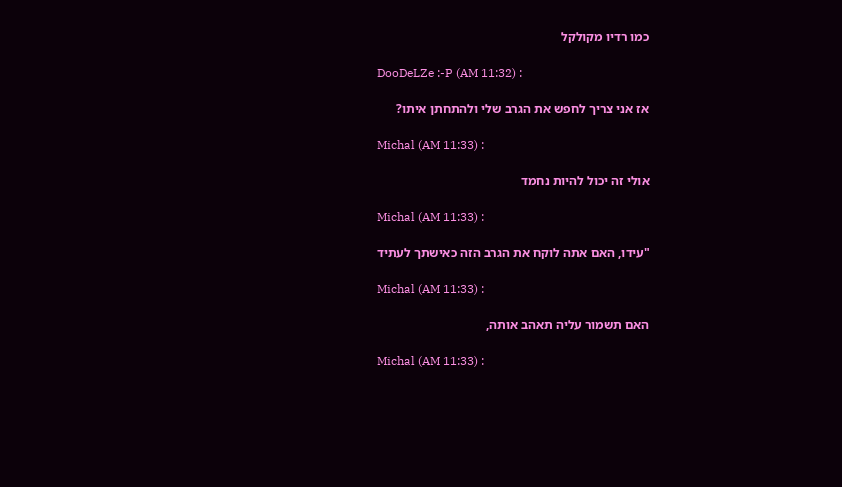כמו רדיו מקולקל

DooDeLZe :-P (AM 11:32) :

אז אני צריך לחפש את הגרב שלי ולהתחתן איתו?

Michal (AM 11:33) :

אולי זה יכול להיות נחמד

Michal (AM 11:33) :

"עידו, האם אתה לוקח את הגרב הזה כאישתך לעתיד

Michal (AM 11:33) :

האם תשמור עליה תאהב אותה,

Michal (AM 11:33) :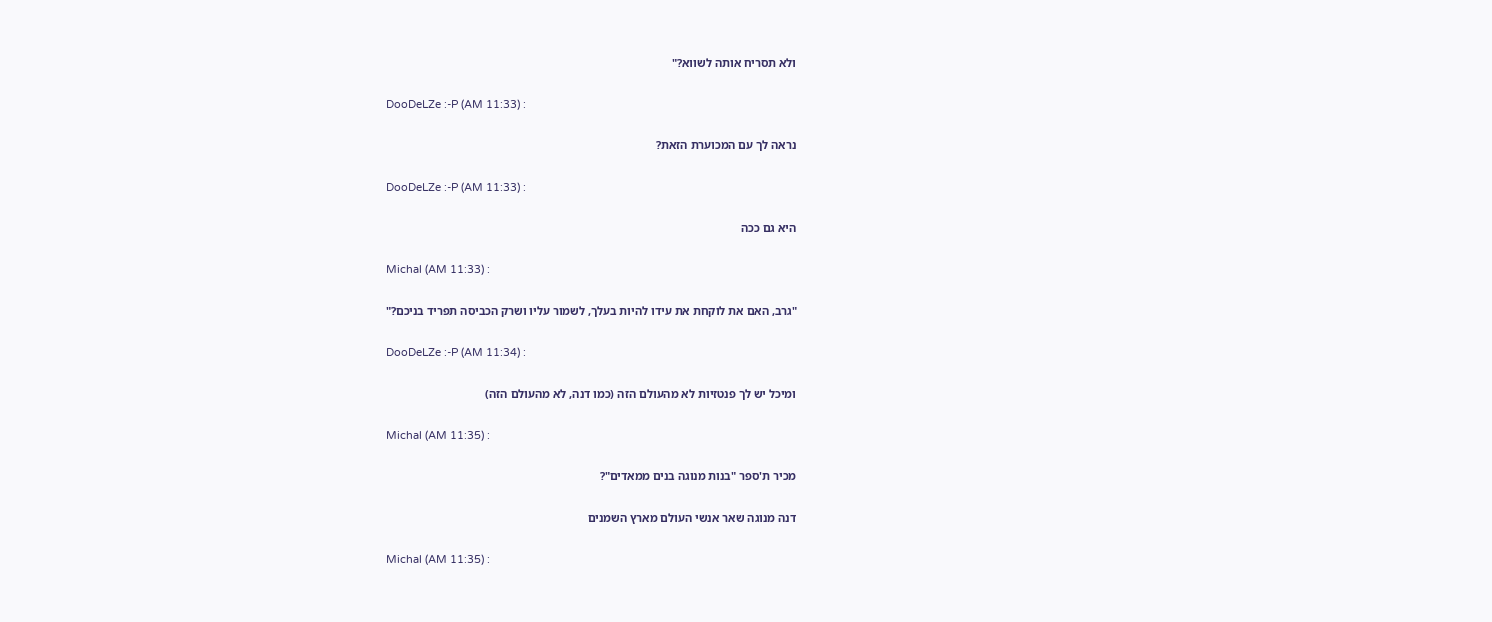ולא תסריח אותה לשווא?"

DooDeLZe :-P (AM 11:33) :

נראה לך עם המכוערת הזאת?

DooDeLZe :-P (AM 11:33) :

היא גם ככה

Michal (AM 11:33) :

"גרב, האם את לוקחת את עידו להיות בעלך, לשמור עליו ושרק הכביסה תפריד בניכם?"

DooDeLZe :-P (AM 11:34) :

ומיכל יש לך פנטזיות לא מהעולם הזה (כמו דנה, לא מהעולם הזה)

Michal (AM 11:35) :

מכיר ת'ספר "בנות מנוגה בנים ממאדים"?

דנה מנוגה שאר אנשי העולם מארץ השמנים

Michal (AM 11:35) :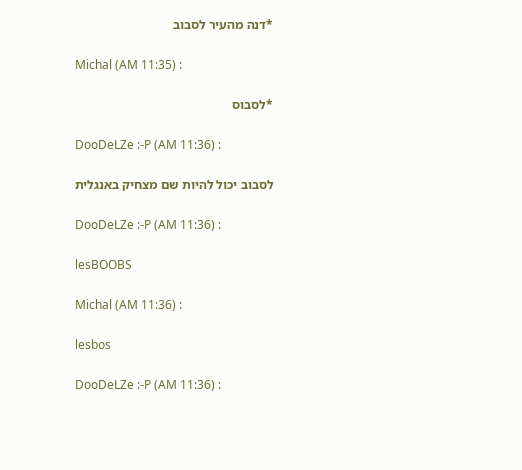*דנה מהעיר לסבוב

Michal (AM 11:35) :

*לסבוס

DooDeLZe :-P (AM 11:36) :

לסבוב יכול להיות שם מצחיק באנגלית

DooDeLZe :-P (AM 11:36) :

lesBOOBS

Michal (AM 11:36) :

lesbos

DooDeLZe :-P (AM 11:36) :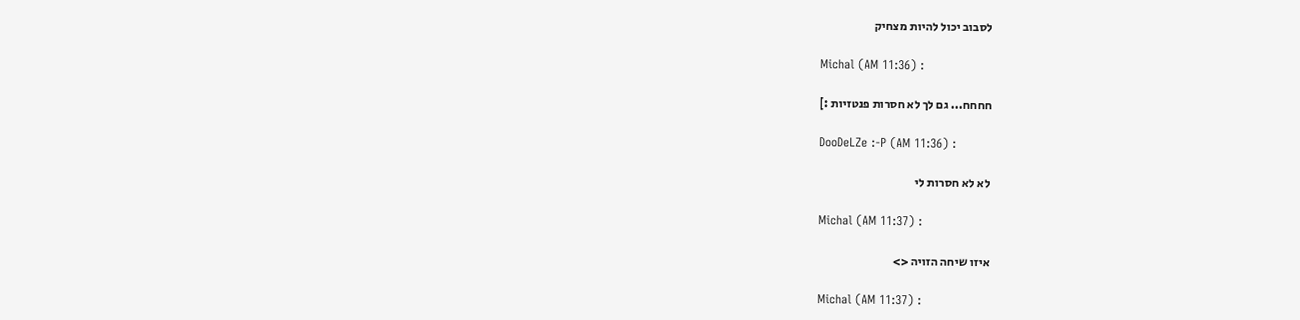לסבוב יכול להיות מצחיק

Michal (AM 11:36) :

חחחח... גם לך לא חסרות פנטזיות :]

DooDeLZe :-P (AM 11:36) :

לא לא חסרות לי

Michal (AM 11:37) :

איזו שיחה הזויה <>

Michal (AM 11:37) :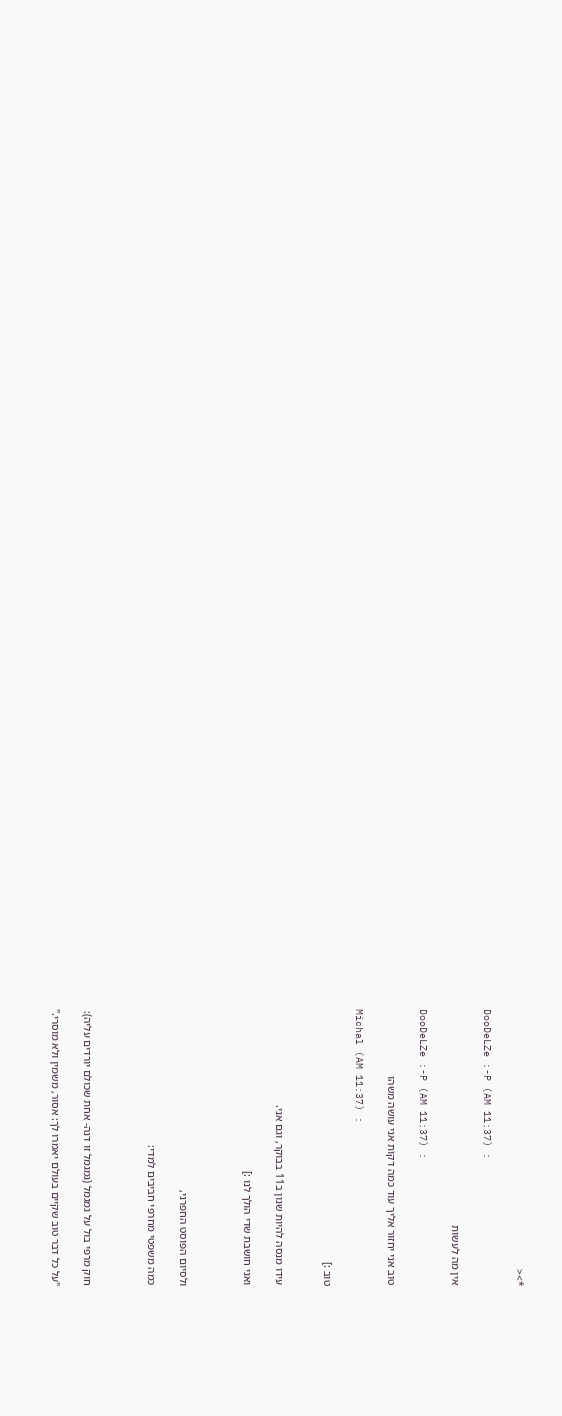*><

DooDeLZe :-P (AM 11:37) :

אין מה לעשות

DooDeLZe :-P (AM 11:37) :

טוב אני יחזור אליך עוד כמה דקות אני עושה משהו

Michal (AM 11:37) :

טוב :]


עידו מנסה להיות שנון ב11 בבוקר, וגם אני.

ואני חושבת שדי הולך לנו :]



ולסיום הפוסט החפרני,

כמה משפטי מחרפי חביבים למדי:



חוק מרפי בול על גמגמל (גמגמל זו דנה- אחת שכולם יורדים עליה):

"על כל דבר טוב שקיים בעולם יאמרו לך: אסור, משמין ולא מוסרי."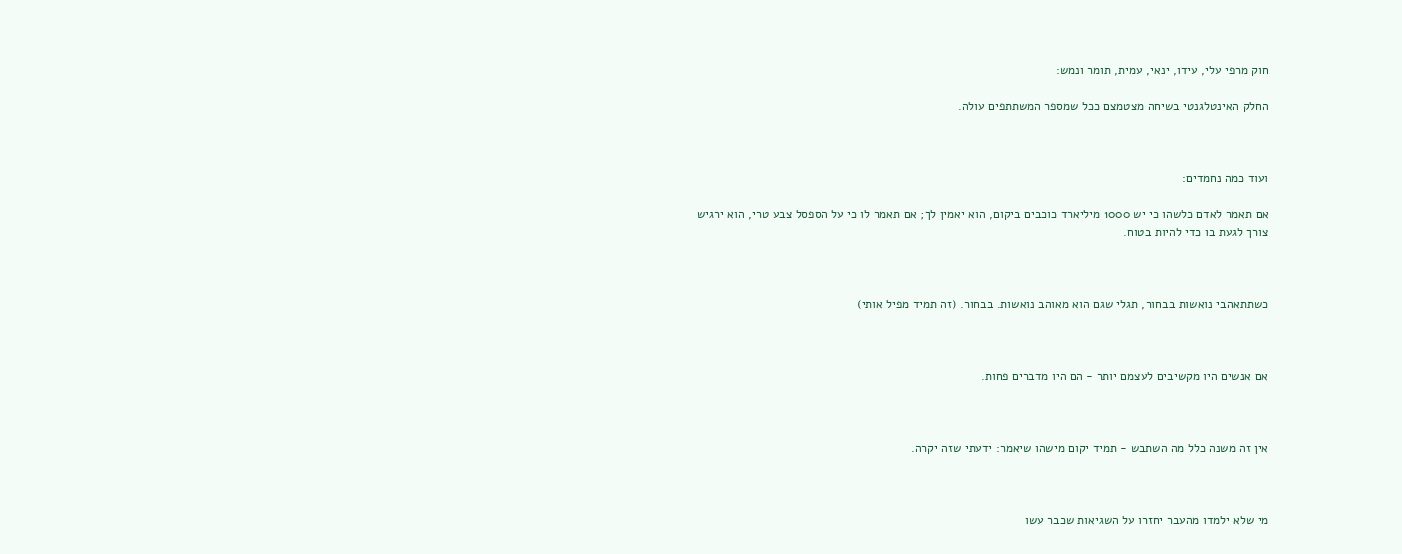חוק מרפי עלי, עידו, ינאי, עמית, תומר ונמש:

החלק האינטלגנטי בשיחה מצטמצם ככל שמספר המשתתפים עולה.



ועוד כמה נחמדים:

אם תאמר לאדם כלשהו כי יש 1000 מיליארד כוכבים ביקום, הוא יאמין לך; אם תאמר לו כי על הספסל צבע טרי, הוא ירגיש צורך לגעת בו כדי להיות בטוח.



כשתתאהבי נואשות בבחור, תגלי שגם הוא מאוהב נואשות. בבחור. (זה תמיד מפיל אותי)



אם אנשים היו מקשיבים לעצמם יותר - הם היו מדברים פחות.



אין זה משנה כלל מה השתבש - תמיד יקום מישהו שיאמר: ידעתי שזה יקרה.



מי שלא ילמדו מהעבר יחזרו על השגיאות שכבר עשו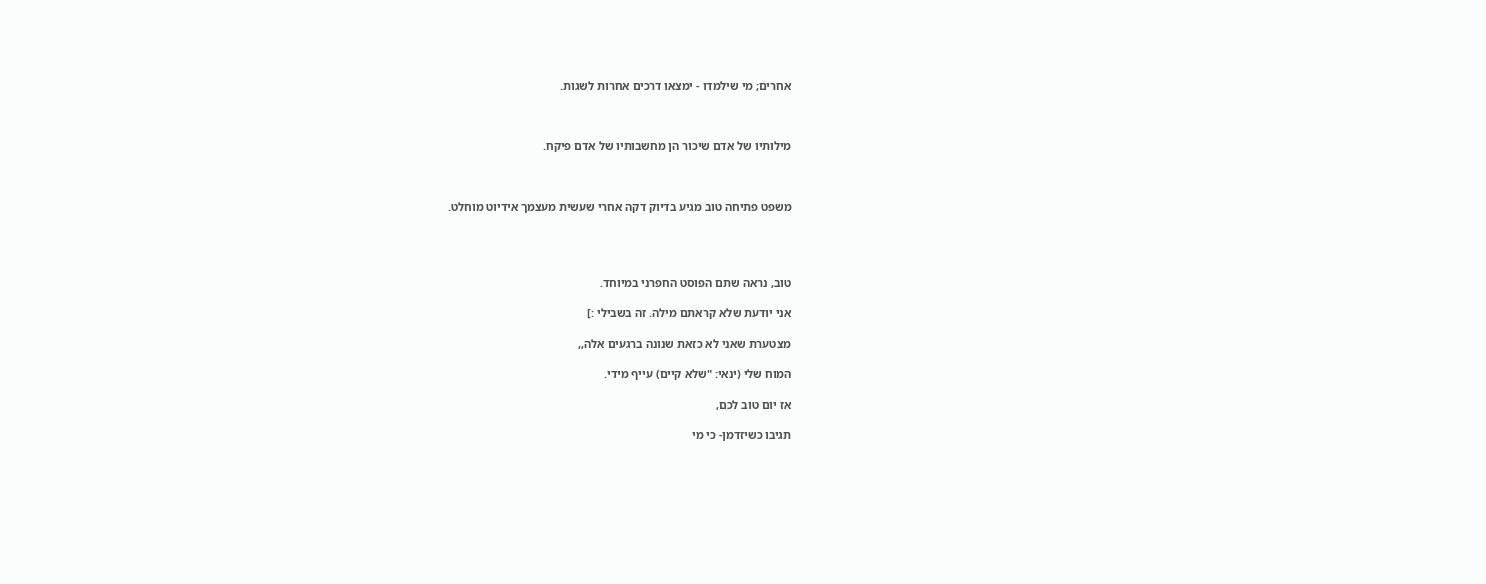אחרים; מי שילמדו - ימצאו דרכים אחרות לשגות.



מילותיו של אדם שיכור הן מחשבותיו של אדם פיקח.



משפט פתיחה טוב מגיע בדיוק דקה אחרי שעשית מעצמך אידיוט מוחלט.




טוב, נראה שתם הפוסט החפרני במיוחד.

אני יודעת שלא קראתם מילה. זה בשבילי :]

מצטערת שאני לא כזאת שנונה ברגעים אלה,,

המוח שלי (ינאי: "שלא קיים) עייף מידי.

אז יום טוב לכם,

תגיבו כשיזדמן- כי מי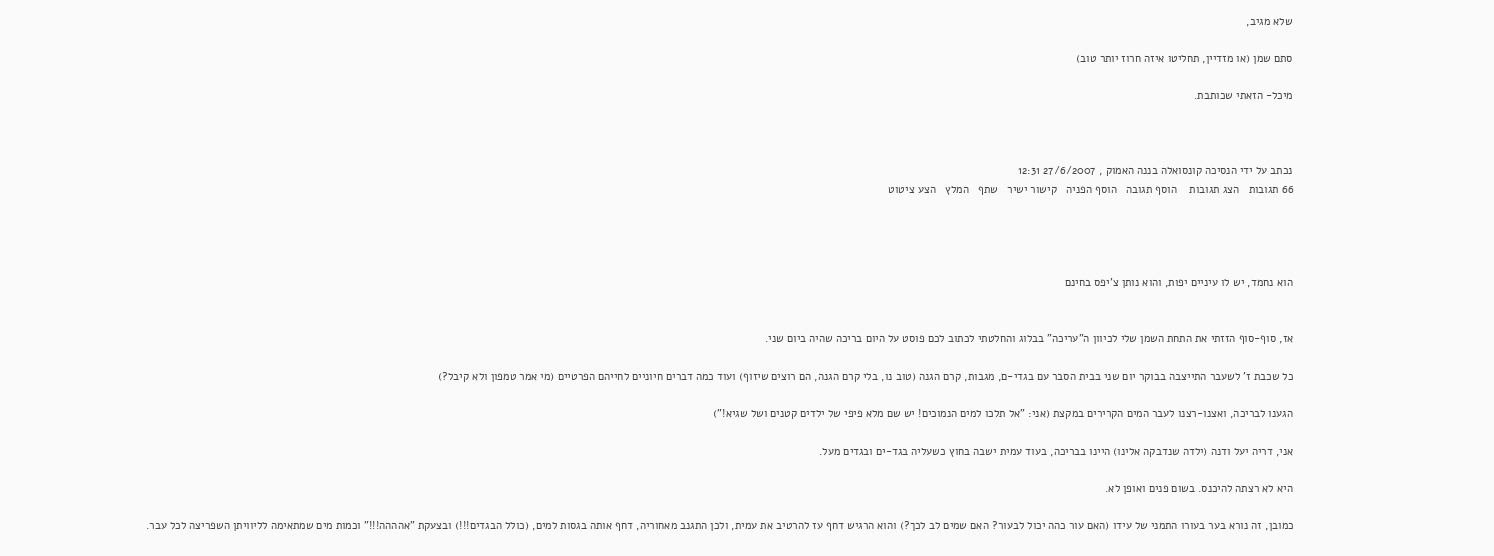שלא מגיב,

סתם שמן (או מזדיין, תחליטו איזה חרוז יותר טוב)

מיכל- הזאתי שכותבת.



נכתב על ידי הנסיכה קונסואלה בננה האמוק , 27/6/2007 12:31
66 תגובות   הצג תגובות    הוסף תגובה   הוסף הפניה   קישור ישיר   שתף   המלץ   הצע ציטוט




הוא נחמד, יש לו עיניים יפות, והוא נותן צ'יפס בחינם


אז, סוף-סוף הזזתי את התחת השמן שלי לכיוון ה"עריכה" בבלוג והחלטתי לכתוב לכם פוסט על היום בריכה שהיה ביום שני.

כל שכבת ז' לשעבר התייצבה בבוקר יום שני בבית הסבר עם בגדי-ם, מגבות, קרם הגנה (טוב נו, בלי קרם הגנה, הם רוצים שיזוף) ועוד כמה דברים חיוניים לחייהם הפרטיים (מי אמר טמפון ולא קיבל?)

הגענו לבריכה, ואצנו-רצנו לעבר המים הקרירים במקצת (אני: "אל תלכו למים הנמוכים! יש שם מלא פיפי של ילדים קטנים ושל שגיא!")

אני, דריה יעל ודנה (ילדה שנדבקה אלינו) היינו בבריכה, בעוד עמית ישבה בחוץ כשעליה בגד-ים ובגדים מעל.

היא לא רצתה להיכנס. בשום פנים ואופן לא.

כמובן, זה נורא בער בעורו התמני של עידו (האם עור כהה יכול לבעור? האם שמים לב לכך?) והוא הרגיש דחף עז להרטיב את עמית, ולכן התגנב מאחוריה, דחף אותה בגסות למים, (כולל הבגדים!!!) ובצעקת "אהההה!!!" וכמות מים שמתאימה לליוויתן השפריצה לכל עבר.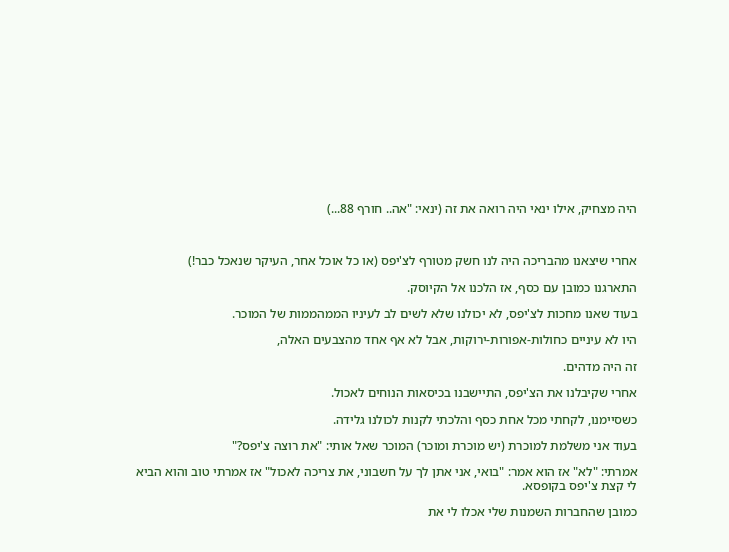היה מצחיק, אילו ינאי היה רואה את זה (ינאי: "אה.. חורף 88...)



אחרי שיצאנו מהבריכה היה לנו חשק מטורף לצ'יפס (או כל אוכל אחר, העיקר שנאכל כבר!)

התארגנו כמובן עם כסף, אז הלכנו אל הקיוסק.

בעוד שאנו מחכות לצ'יפס, לא יכולנו שלא לשים לב לעיניו הממהממות של המוכר.

היו לא עיניים כחולות-אפורות-ירוקות, אבל לא אף אחד מהצבעים האלה,

זה היה מדהים.

אחרי שקיבלנו את הצ'יפס, התיישבנו בכיסאות הנוחים לאכול.

כשסיימנו, לקחתי מכל אחת כסף והלכתי לקנות לכולנו גלידה.

בעוד אני משלמת למוכרת (יש מוכרת ומוכר) המוכר שאל אותי: "את רוצה צ'יפס?"

אמרתי: "לא" אז הוא אמר: "בואי, אני אתן לך על חשבוני, את צריכה לאכול" אז אמרתי טוב והוא הביא לי קצת צ'יפס בקופסא.

כמובן שהחברות השמנות שלי אכלו לי את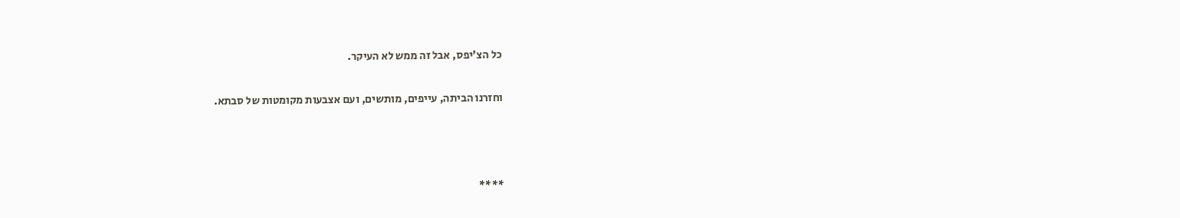כל הצ'יפס, אבל זה ממש לא העיקר.

וחזרנו הביתה, עייפים, מותשים, ועם אצבעות מקומטות של סבתא.



****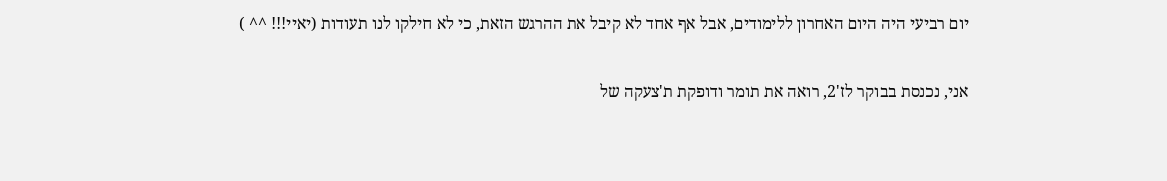יום רביעי היה היום האחרון ללימודים, אבל אף אחד לא קיבל את ההרגש הזאת, כי לא חילקו לנו תעודות (יאיי!!! ^^ )

אני, נכנסת בבוקר לז'2, רואה את תומר ודופקת ת'צעקה של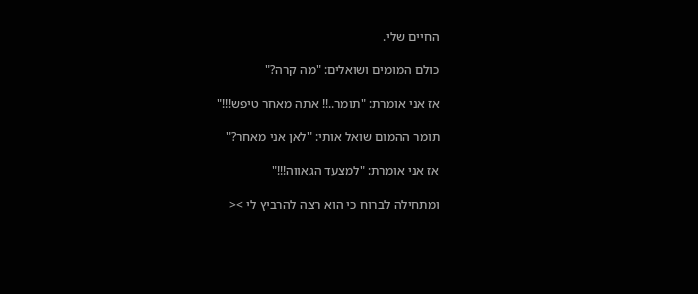החיים שלי.

כולם המומים ושואלים: "מה קרה?"

אז אני אומרת: "תומר..!! אתה מאחר טיפש!!!"

תומר ההמום שואל אותי: "לאן אני מאחר?"

אז אני אומרת: "למצעד הגאווה!!!"

ומתחילה לברוח כי הוא רצה להרביץ לי ><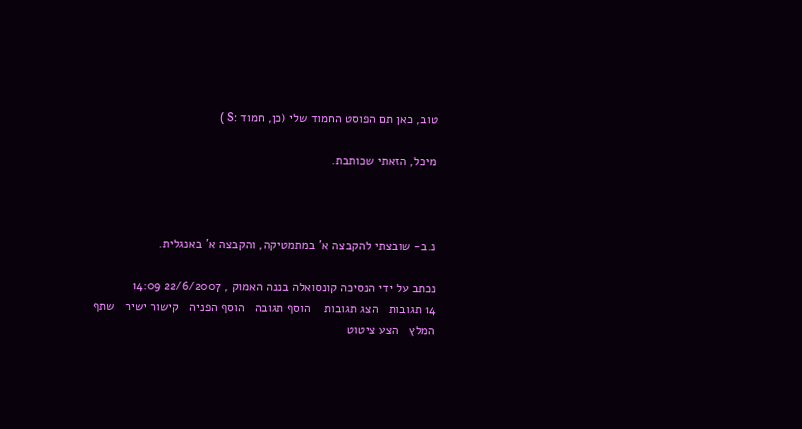טוב, כאן תם הפוסט החמוד שלי (כן, חמוד :S )

מיכל, הזאתי שכותבת.



נ.ב- שובצתי להקבצה א' במתמטיקה, והקבצה א' באנגלית.

נכתב על ידי הנסיכה קונסואלה בננה האמוק , 22/6/2007 14:09
14 תגובות   הצג תגובות    הוסף תגובה   הוסף הפניה   קישור ישיר   שתף   המלץ   הצע ציטוט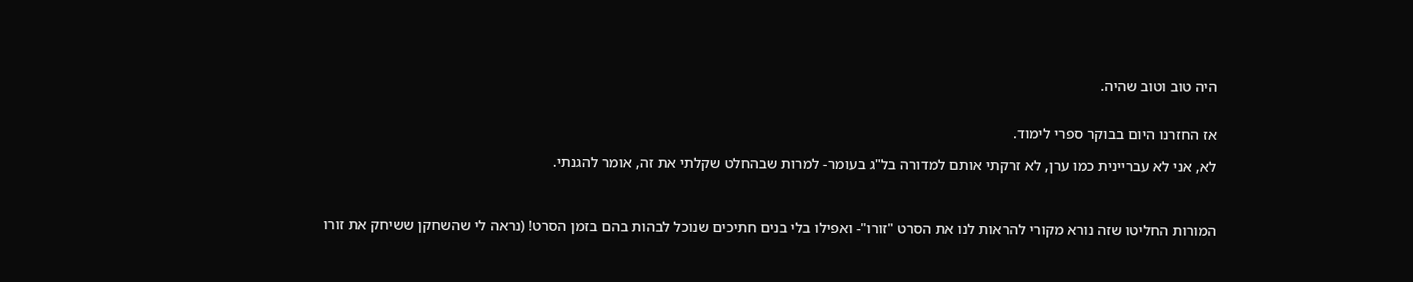היה טוב וטוב שהיה.


אז החזרנו היום בבוקר ספרי לימוד.

לא, אני לא עבריינית כמו ערן, לא זרקתי אותם למדורה בל"ג בעומר- למרות שבהחלט שקלתי את זה, אומר להגנתי.



המורות החליטו שזה נורא מקורי להראות לנו את הסרט "זורו"- ואפילו בלי בנים חתיכים שנוכל לבהות בהם בזמן הסרט! (נראה לי שהשחקן ששיחק את זורו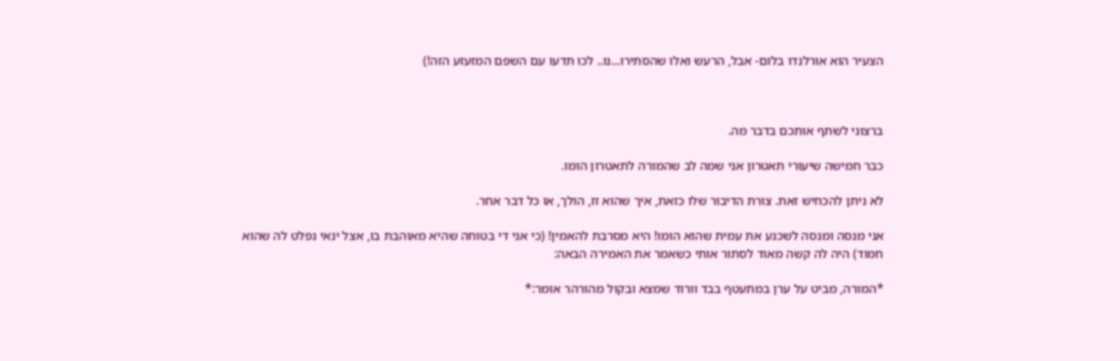הצעיר הוא אורלנדו בלום- אבל, הרעש ואלו שהסתירו...נו.. לכו תדעו עם השפם המזעזע הזה!)



ברצוני לשתף אותכם בדבר מה.

כבר חמישה שיעורי תאטרון אני שמה לב שהמורה לתאטרון הומו.

לא ניתן להכחיש זאת. צורת הדיבור שלו כזאת, איך שהוא זז, הולך, או כל דבר אחר.

אני מנסה ומנסה לשכנע את עמית שהוא הומו! היא מסרבת להאמין! (כי אני די בטוחה שהיא מאוהבת בו, אצל ינאי נפלט לה שהוא חמוד) היה לה קשה מאוד לסתור אותי כשאמר את האמירה הבאה:

*המורה, מביט על ערן במתעטף בבד וורוד שמצא ובקול מהורהר אומר:*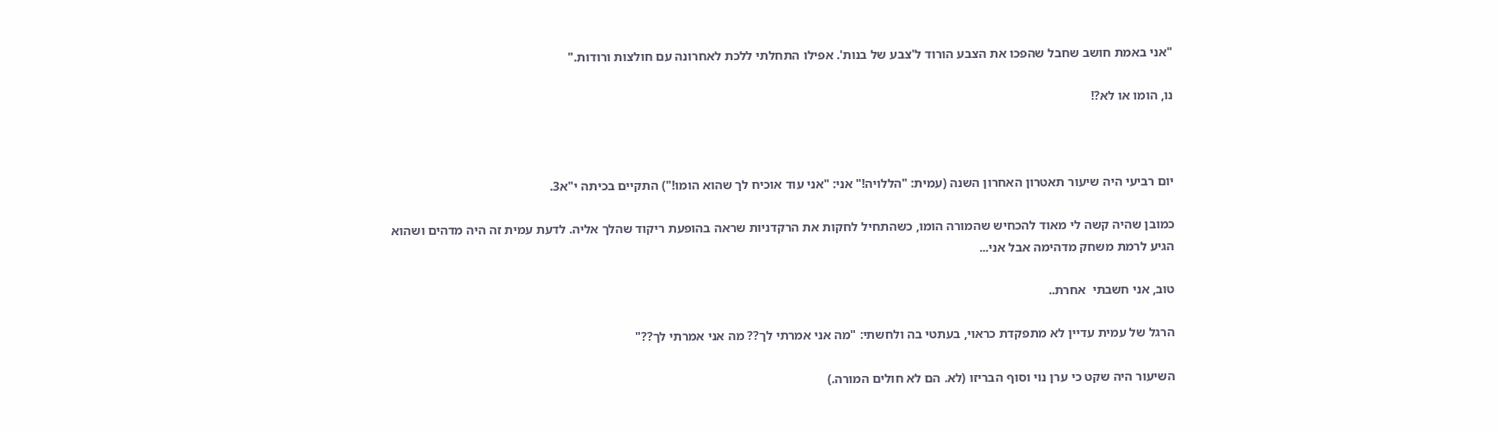"אני באמת חושב שחבל שהפכו את הצבע הורוד ל'צבע של בנות'. אפילו התחלתי ללכת לאחרונה עם חולצות ורודות."

נו, הומו או לא?!



יום רביעי היה שיעור תאטרון האחרון השנה (עמית: "הללויה!" אני: "אני עוד אוכיח לך שהוא הומו!") התקיים בכיתה י"א3.

כמובן שהיה קשה לי מאוד להכחיש שהמורה הומו, כשהתחיל לחקות את הרקדניות שראה בהופעת ריקוד שהלך אליה. לדעת עמית זה היה מדהים ושהוא הגיע לרמת משחק מדהימה אבל אני...

טוב, אני חשבתי  אחרת..

הרגל של עמית עדיין לא מתפקדת כראוי, בעתטי בה ולחשתי: "מה אני אמרתי לך?? מה אני אמרתי לך??"

השיעור היה שקט כי ערן נוי וסוף הבריזו (לא. הם לא חולים המורה.)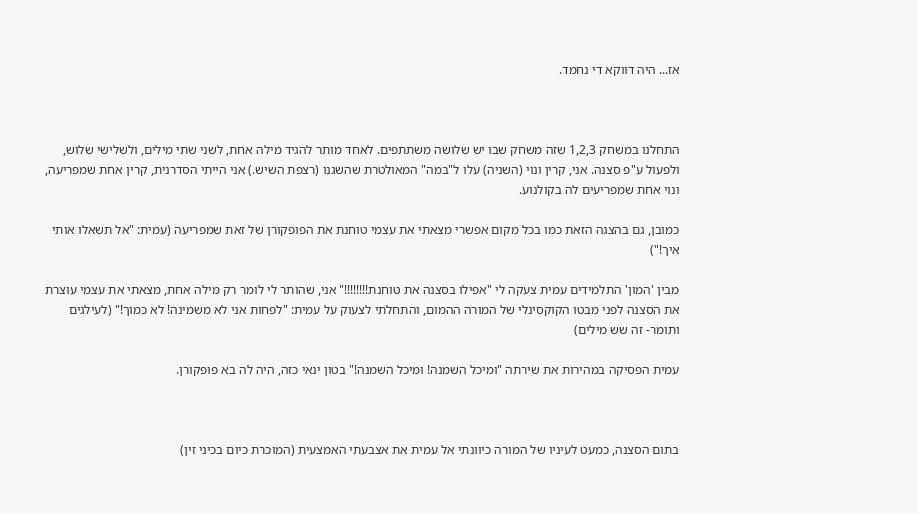אז... היה דווקא די נחמד.



התחלנו במשחק 1,2,3 שזה משחק שבו יש שלושה משתתפים. לאחד מותר להגיד מילה אחת, לשני שתי מילים, ולשלישי שלוש, ולפעול ע"פ סצנה. אני, קרין ונוי (השניה) עלו ל"במה" המאולטרת שהשגנו (רצפת השיש.) אני הייתי הסדרנית, קרין אחת שמפריעה, ונוי אחת שמפריעים לה בקולנוע.

כמובן, גם בהצגה הזאת כמו בכל מקום אפשרי מצאתי את עצמי טוחנת את הפופקורן של זאת שמפריעה (עמית: "אל תשאלו אותי איך!")

מבין 'המון' התלמידים עמית צעקה לי "אפילו בסצנה את טוחנת!!!!!!!!" אני, שהותר לי לומר רק מילה אחת, מצאתי את עצמי עוצרת את הסצנה לפני מבטו הקוקסינלי של המורה ההמום, והתחלתי לצעוק על עמית: "לפחות אני לא משמינה! לא כמוך!" (לעילגים ותומר- זה שש מילים)

עמית הפסיקה במהירות את שירתה "ומיכל השמנה! ומיכל השמנה!" בטון ינאי כזה, היה לה בא פופקורן.



בתום הסצנה, כמעט לעיניו של המורה כיוונתי אל עמית את אצבעתי האמצעית (המוכרת כיום בכיני זין)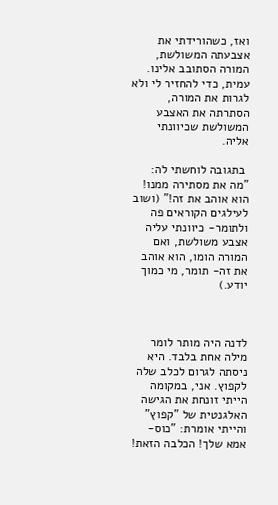ואז, כשהורידתי את אצבעתה המשולשת, המורה הסתובב אלינו. עמית, כדי להחזיר לי ולא לגרות את המורה, הסתרתה את האצבע המשולשת שכיוונתי אליה.

 בתגובה לוחשתי לה: "מה את מסתירה ממנו! הוא אוהב את זה!" (ושוב לעילגים הקוראים פה ולתומר- כיוונתי עליה אצבע משולשת, ואם המורה הומו, הוא אוהב את זה- תומר, מי כמוך יודע.)



לדנה היה מותר לומר מילה אחת בלבד. היא ניסתה לגרום לכלב שלה לקפוץ. אני, במקומה הייתי זונחת את הגישה האלגנטית של "קפוץ" והייתי אומרת: "כוס-אמא שלך! הכלבה הזאת!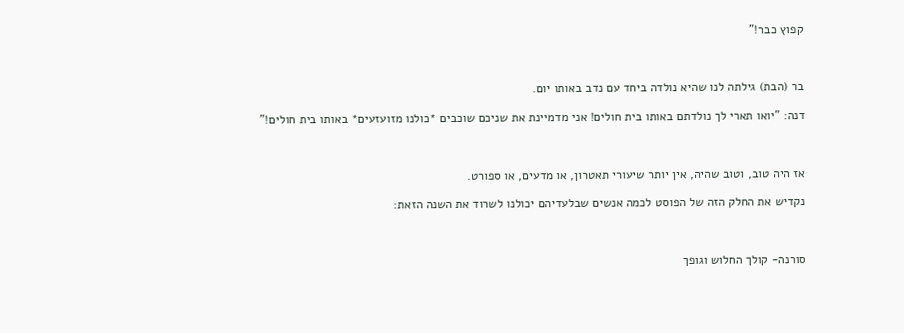קפוץ כבר!"



בר (הבת) גילתה לנו שהיא נולדה ביחד עם נדב באותו יום.

דנה: "יואו תארי לך נולדתם באותו בית חולים! אני מדמיינת את שניכם שוכבים *כולנו מזועזעים* באותו בית חולים!"



אז היה טוב, וטוב שהיה, אין יותר שיעורי תאטרון, או מדעים, או ספורט.

נקדיש את החלק הזה של הפוסט לכמה אנשים שבלעדיהם יכולנו לשרוד את השנה הזאת:



סורנה- קולך החלוש וגופך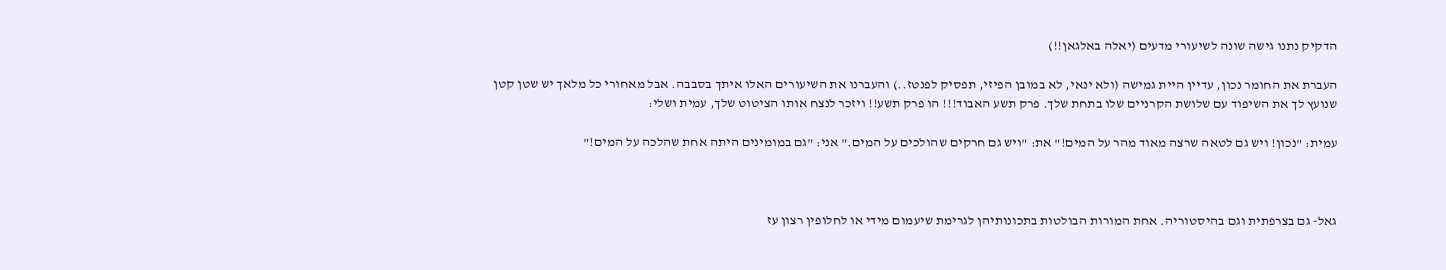הדקיק נתנו גישה שונה לשיעורי מדעים (יאלה באלגאן!!)

העברת את החומר נכון, עדיין היית גמישה (ולא ינאי, לא במובן הפיזי, תפסיק לפנטז..) והעברנו את השיעורים האלו איתך בסבבה. אבל מאחורי כל מלאך יש שטן קטן שנועץ לך את השיפוד עם שלושת הקרניים שלו בתחת שלך. פרק תשע האבוד!!! הו פרק תשע!! ויזכר לנצח אותו הציטוט שלך, עמית ושלי:

עמית: "נכון! ויש גם לטאה שרצה מאוד מהר על המים!" את: "ויש גם חרקים שהולכים על המים." אני: "גם במומינים היתה אחת שהלכה על המים!"



גאל- גם בצרפתית וגם בהיסטוריה. אחת המורות הבולטות בתכונותיהן לגרימת שיעמום מידי או לחלופין רצון עז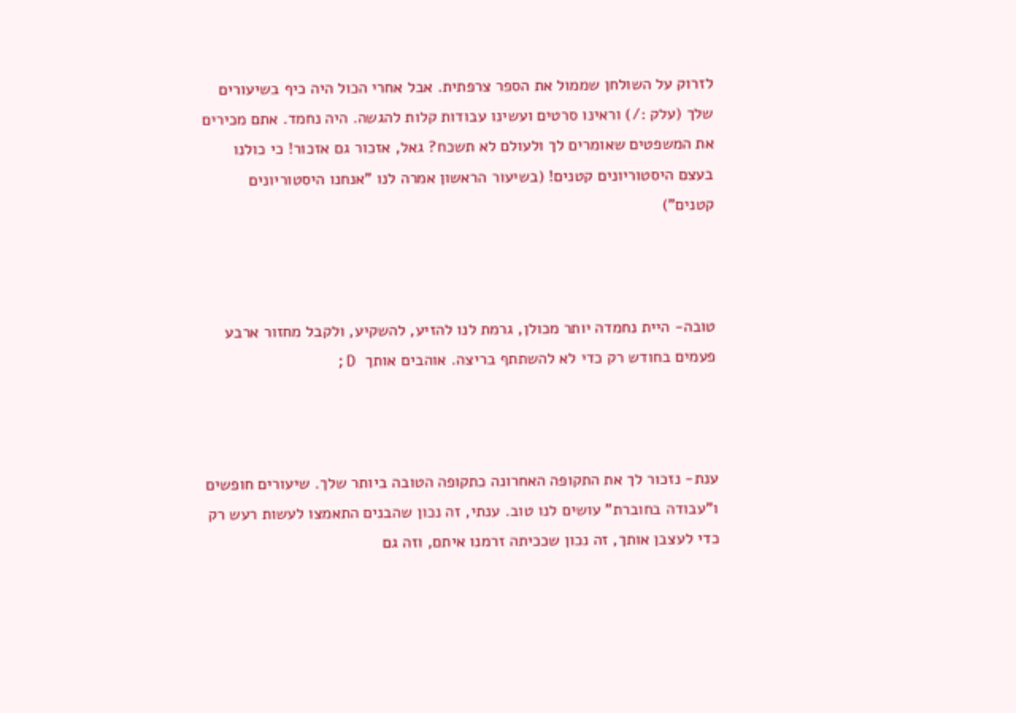לזרוק על השולחן שממול את הספר צרפתית. אבל אחרי הכול היה כיף בשיעורים שלך (עלק :/) וראינו סרטים ועשינו עבודות קלות להגשה. היה נחמד. אתם מכירים את המשפטים שאומרים לך ולעולם לא תשכח? גאל, אזכור גם אזכור! כי כולנו בעצם היסטוריונים קטנים! (בשיעור הראשון אמרה לנו "אנחנו היסטוריונים קטנים")



טובה- היית נחמדה יותר מכולן, גרמת לנו להזיע, להשקיע, ולקבל מחזור ארבע פעמים בחודש רק כדי לא להשתתף בריצה. אוהבים אותך  D;



ענת- נזכור לך את התקופה האחרונה כתקופה הטובה ביותר שלך. שיעורים חופשים ו"עבודה בחוברת" עושים לנו טוב. ענתי, זה נכון שהבנים התאמצו לעשות רעש רק כדי לעצבן אותך, זה נכון שככיתה זרמנו איתם, וזה גם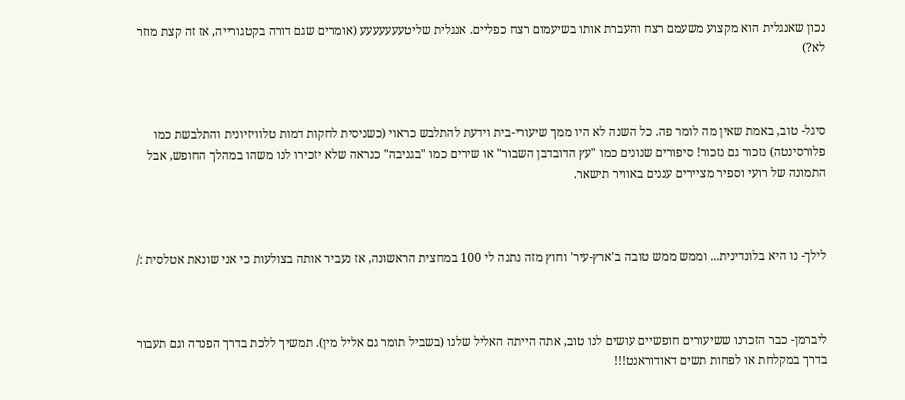נכון שאנגלית הוא מקצוע משעמם רצח והעברת אותו בשיעמום רצח כפליים. אנגלית שליטעעעעעעע (אומרים שגם דורה בקטגורייה, אז זה קצת מוזר לא?)



סיגל- טוב, באמת שאין מה לומר פה. כל השנה לא היו ממך שיעורי-בית וידעת להתלבש כראוי (כשניסית לחקות דמות טלוויזיונית והתלבשת כמו פלורסינטה) נזכור גם נזכור! סיפורים שנונים כמו "עץ הדובדבן השבור" או שירים כמו "בגניבה" כנראה שלא יזכירו לנו משהו במהלך החופש, אבל התמונה של רועי וספיר מציירים עננים באוויר תישאר.



לילך- נו היא בלונדינית... וממש ממש טובה ב'ארץ-עיר' וחוץ מזה נתנה לי 100 במחצית הראשונה, אז נעביר אותה בצולעות כי אני שונאת אטלסית :/



ליברמן- כבר הזכרנו ששיעורים חופשיים עושים לנו טוב, אתה הייתה האליל שלנו (בשביל תומר גם אליל מין). תמשיך ללכת בדרך הפנדה וגם תעבור בדרך במקלחת או לפחות תשים דאודוראנט!!!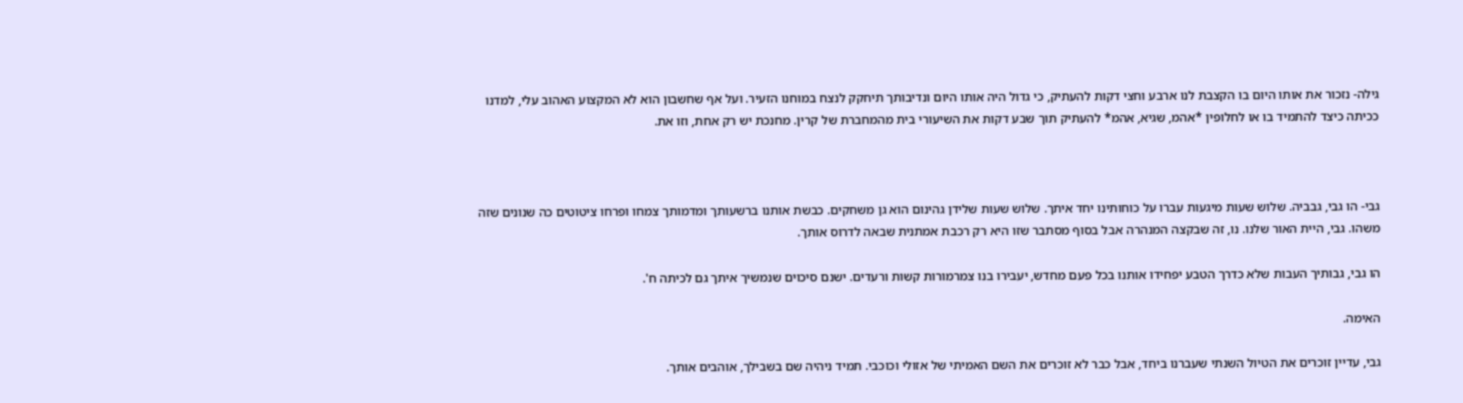גילה- נזכור את אותו היום בו הקצבת לנו ארבע וחצי דקות להעתיק, כי גדול היה אותו היום ונדיבותך תיחקק לנצח במוחנו הזעיר. ועל אף שחשבון הוא לא המקצוע האהוב עלי, למדנו ככיתה כיצד להתמיד בו או לחלופין *אהמ, שגיא, אהמ* להעתיק תוך שבע דקות את השיעורי בית מהמחברת של קרין. מחנכת יש רק אחת, וזו את.



גבי- הו גבי, גבביה. שלוש שעות מיגעות עברו על כוחותינו יחד איתך. שלוש שעות שלידן גהינום הוא גן משחקים. כבשת אותנו ברשעותך ומדמותך צמחו ופרחו ציטוטים כה שנונים שזה משהו. גבי, היית האור שלנו. נו, זה שבקצה המנהרה אבל בסוף מסתבר שזו היא רק רכבת אמתנית שבאה לדרוס אותך.

הו גבי, גבותיך העבות שלא כדרך הטבע יפחידו אותנו בכל פעם מחדש, יעבירו בנו צמרמורות קשות ורעדים. ישנם סיכוים שנמשיך איתך גם לכיתה ח'.

האימה.

גבי, עדיין זוכרים את הטיול השנתי שעברנו ביחד, אבל כבר לא זוכרים את השם האמיתי של אזולי וכוכבי. תמיד ניהיה שם בשבילך, אוהבים אותך.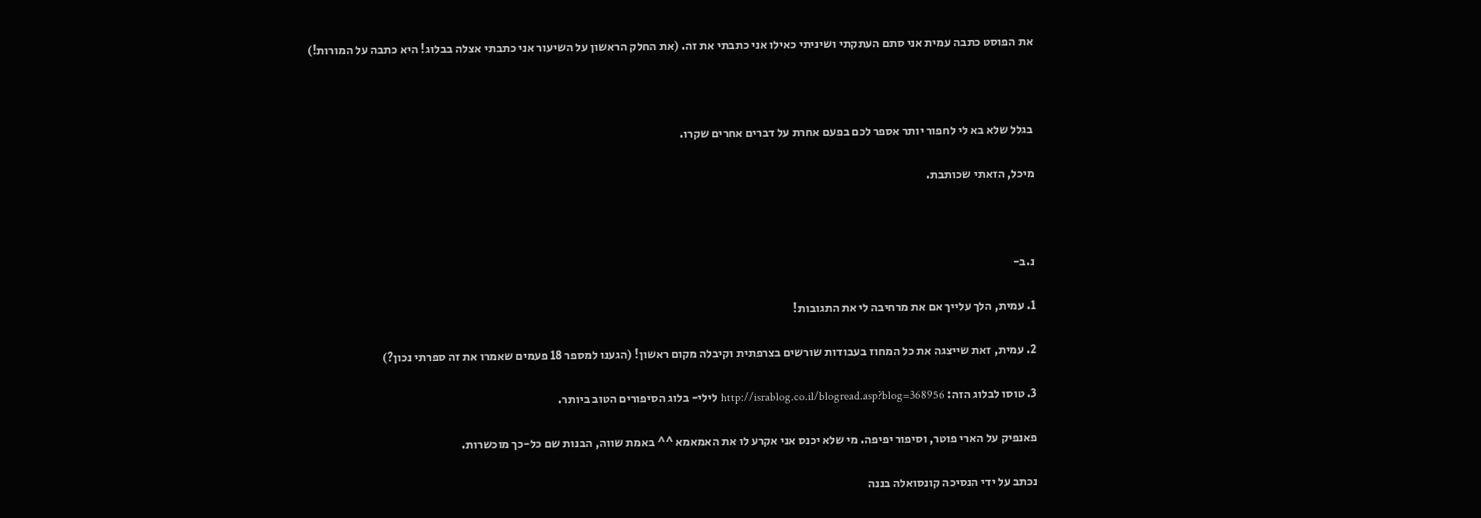את הפוסט כתבה עמית אני סתם העתקתי ושיניתי כאילו אני כתבתי את זה. (את החלק הראשון על השיעור אני כתבתי אצלה בבלוג! היא כתבה על המורות!)



בגלל שלא בא לי לחפור יותר אספר לכם בפעם אחרת על דברים אחרים שקרו.

מיכל, הזאתי שכותבת.



נ.ב-

1. עמית, הלך עלייך אם את מרחיבה לי את התגובות!

2. עמית, זאת שייצגה את כל המחוז בעבודות שורשים בצרפתית וקיבלה מקום ראשון! (הגענו למספר 18 פעמים שאמרו את זה ספרתי נכון?)

3. טוסו לבלוג הזה: http://israblog.co.il/blogread.asp?blog=368956 לילי- בלוג הסיפורים הטוב ביותר.

פאנפיק על הארי פוטר, וסיפור יפיפה. מי שלא יכנס אני אקרע לו את האמאמא ^^ באמת שווה, הבנות שם כל-כך מוכשרות.

נכתב על ידי הנסיכה קונסואלה בננה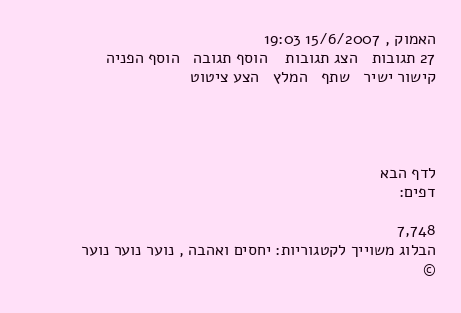האמוק , 15/6/2007 19:03
27 תגובות   הצג תגובות    הוסף תגובה   הוסף הפניה   קישור ישיר   שתף   המלץ   הצע ציטוט




לדף הבא
דפים:

7,748
הבלוג משוייך לקטגוריות: יחסים ואהבה , נוער נוער נוער
©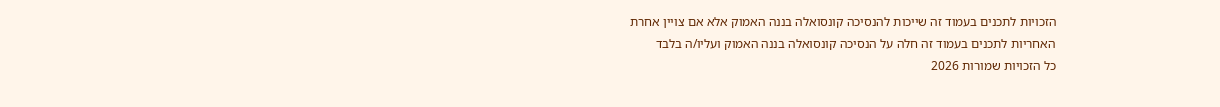הזכויות לתכנים בעמוד זה שייכות להנסיכה קונסואלה בננה האמוק אלא אם צויין אחרת
האחריות לתכנים בעמוד זה חלה על הנסיכה קונסואלה בננה האמוק ועליו/ה בלבד
כל הזכויות שמורות 2026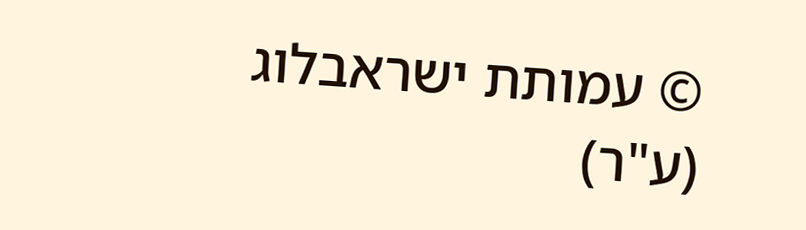© עמותת ישראבלוג (ע"ר)